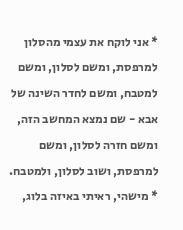* אני לוקח את עצמי מהסלון למרפסת, ומשם לסלון, ומשם למטבח, ומשם לחדר השינה של אבא - שם נמצא המחשב הזה, ומשם חזרה לסלון, ומשם למרפסת, ושוב לסלון, ולמטבח.
* מישהי, ראיתי באיזה בלוג,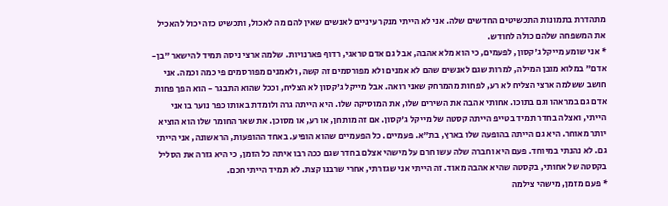מתהדרת בתמונות התכשיטים החדשים שלה. אני לא הייתי מנקר עיניים לאנשים שאין להם מה לאכול, ותכשיט כזה יכול להאכיל את המשפחה שלהם כולה לחודש.
* אני שומע מייקל ג'קסון, לפעמים, כי הוא מלא אהבה, אבל גם אדם טראגי, רדוף פארנויות. שלמה ארצי ניסה תמיד להישאר "בן-אדם" במלוא מובן המילה, למרות שגם לאנשים שהם לא אמנים ולא מפורסמים זה קשה, ולאמנים מפורסמים פי כמה וכמה. אני חושב ששלמה ארצי הצליח לא רע, לפחות מהמרחק שאני רואה. אבל מייקל ג'קסון לא הצליח, וככל שהוא התבגר - הוא הפך פחות אדם גם במראהו וגם בתוכו. אחותי אהבה את השירים שלו, את המוסיקה שלו. היא הייתה גרה ולומדת באותו כפר נוער בו אני הייתי, ואצלה בחדר תמיד בטייפ הייתה קסטה של מייקל ג'קסון. אם זה מותחן, או רע, או מסוכן. את שאר החומר שלו הוא הוציא יותר מאוחר. היא גם הייתה בהופעה שלו בארץ, בת"א. פעמיים. כל הפעמיים שהוא הופיע. באחד ההופעות, הראשונה, אני הייתי גם. לא נהנתי במיוחד. פעם היא וחברה שלה עשו חרם על מישהי אצלם בחדר שגם ככה רבו איתה כל הזמן, כי היא גזרה את הסליל בקסטה של אחותי, בקסטה שהיא אהבה מאוד. זה הייתי אני שגזרתי, אחרי שרבנו קצת. לא תמיד הייתי חכם.
* פעם מזמן, מישהי צילמה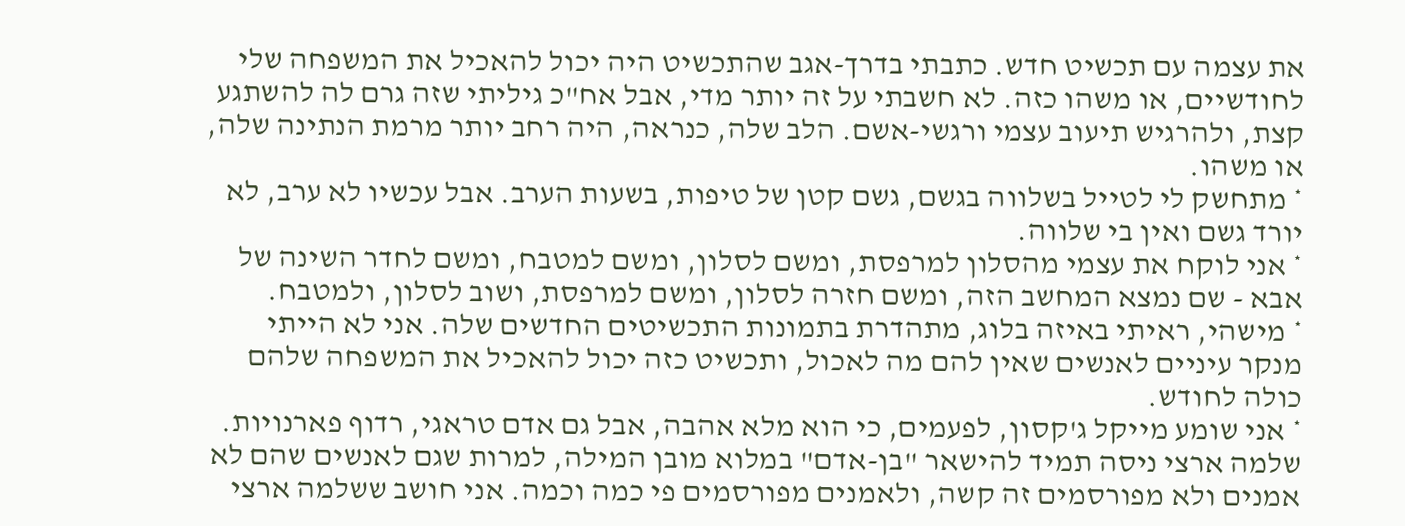את עצמה עם תכשיט חדש. כתבתי בדרך-אגב שהתכשיט היה יכול להאכיל את המשפחה שלי לחודשיים, או משהו כזה. לא חשבתי על זה יותר מדי, אבל אח"כ גיליתי שזה גרם לה להשתגע קצת, ולהרגיש תיעוב עצמי ורגשי-אשם. הלב שלה, כנראה, היה רחב יותר מרמת הנתינה שלה, או משהו.
* מתחשק לי לטייל בשלווה בגשם, גשם קטן של טיפות, בשעות הערב. אבל עכשיו לא ערב, לא יורד גשם ואין בי שלווה.
* אני לוקח את עצמי מהסלון למרפסת, ומשם לסלון, ומשם למטבח, ומשם לחדר השינה של אבא - שם נמצא המחשב הזה, ומשם חזרה לסלון, ומשם למרפסת, ושוב לסלון, ולמטבח.
* מישהי, ראיתי באיזה בלוג, מתהדרת בתמונות התכשיטים החדשים שלה. אני לא הייתי מנקר עיניים לאנשים שאין להם מה לאכול, ותכשיט כזה יכול להאכיל את המשפחה שלהם כולה לחודש.
* אני שומע מייקל ג'קסון, לפעמים, כי הוא מלא אהבה, אבל גם אדם טראגי, רדוף פארנויות. שלמה ארצי ניסה תמיד להישאר "בן-אדם" במלוא מובן המילה, למרות שגם לאנשים שהם לא אמנים ולא מפורסמים זה קשה, ולאמנים מפורסמים פי כמה וכמה. אני חושב ששלמה ארצי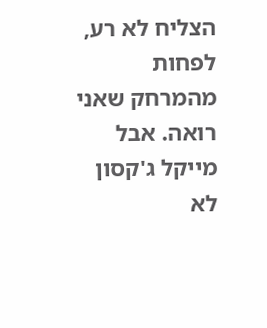הצליח לא רע, לפחות מהמרחק שאני רואה. אבל מייקל ג'קסון לא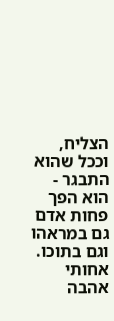הצליח, וככל שהוא התבגר - הוא הפך פחות אדם גם במראהו וגם בתוכו. אחותי אהבה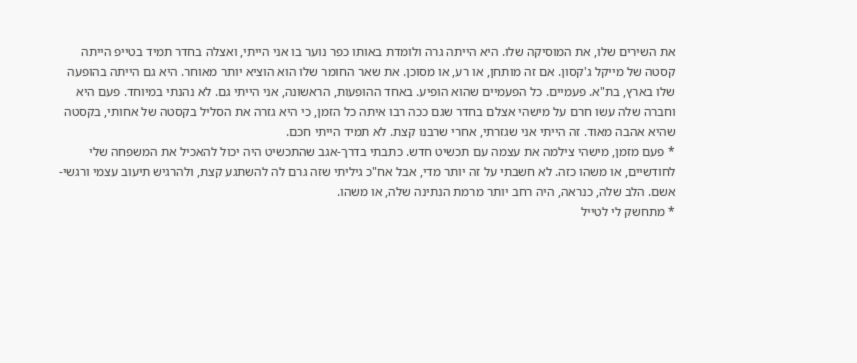את השירים שלו, את המוסיקה שלו. היא הייתה גרה ולומדת באותו כפר נוער בו אני הייתי, ואצלה בחדר תמיד בטייפ הייתה קסטה של מייקל ג'קסון. אם זה מותחן, או רע, או מסוכן. את שאר החומר שלו הוא הוציא יותר מאוחר. היא גם הייתה בהופעה שלו בארץ, בת"א. פעמיים. כל הפעמיים שהוא הופיע. באחד ההופעות, הראשונה, אני הייתי גם. לא נהנתי במיוחד. פעם היא וחברה שלה עשו חרם על מישהי אצלם בחדר שגם ככה רבו איתה כל הזמן, כי היא גזרה את הסליל בקסטה של אחותי, בקסטה שהיא אהבה מאוד. זה הייתי אני שגזרתי, אחרי שרבנו קצת. לא תמיד הייתי חכם.
* פעם מזמן, מישהי צילמה את עצמה עם תכשיט חדש. כתבתי בדרך-אגב שהתכשיט היה יכול להאכיל את המשפחה שלי לחודשיים, או משהו כזה. לא חשבתי על זה יותר מדי, אבל אח"כ גיליתי שזה גרם לה להשתגע קצת, ולהרגיש תיעוב עצמי ורגשי-אשם. הלב שלה, כנראה, היה רחב יותר מרמת הנתינה שלה, או משהו.
* מתחשק לי לטייל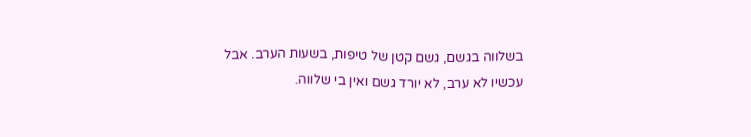בשלווה בגשם, גשם קטן של טיפות, בשעות הערב. אבל עכשיו לא ערב, לא יורד גשם ואין בי שלווה.